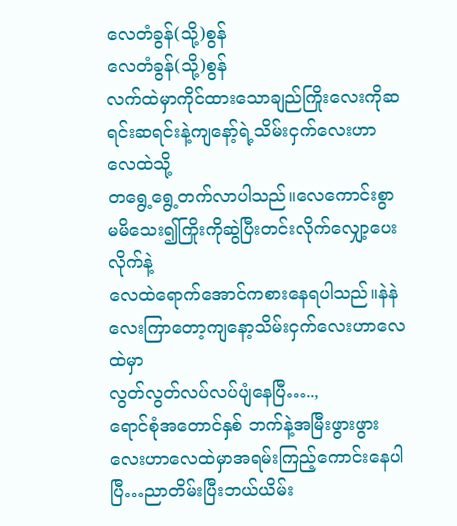လေတံခွန်(သို့)စွန်
လေတံခွန်(သို့)စွန်
လက်ထဲမှာကိုင်ထားသောချည်ကြိုးလေးကိုဆရင်းဆရင်းနဲ့ကျနော့်ရဲ့သိမ်းငှက်လေးဟာလေထဲသို့
တရွေ့ရွေ့တက်လာပါသည်။လေကောင်းစွာမမိသေး၍ကြိုးကိုဆွဲပြီးတင်းလိုက်လျှော့ပေးလိုက်နဲ့
လေထဲရောက်အောင်ကစားနေရပါသည်။နဲနဲလေးကြာတော့ကျနော့သိမ်းငှက်လေးဟာလေထဲမှာ
လွတ်လွတ်လပ်လပ်ပျံနေပြီ…..,
ရောင်စုံအတောင်နှစ် ဘက်နဲ့အမြီးဖွားဖွားလေးဟာလေထဲမှာအရမ်းကြည့်ကောင်းနေပါပြီ…ညာတိမ်းပြီးဘယ်ယိမ်း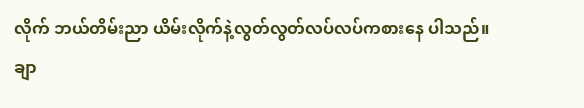လိုက် ဘယ်တိမ်းညာ ယိမ်းလိုက်နဲ့လွတ်လွတ်လပ်လပ်ကစားနေ ပါသည်။
ချာ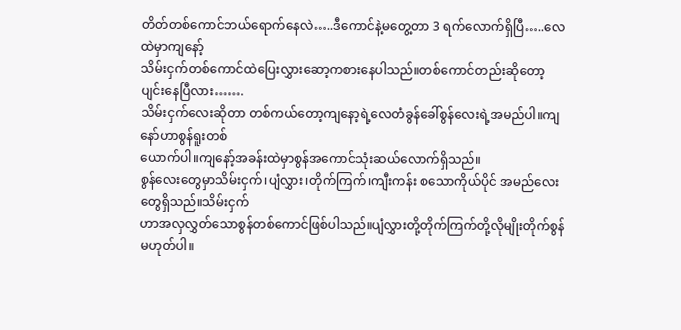တိတ်တစ်ကောင်ဘယ်ရောက်နေလဲ…..ဒီကောင်နဲ့မတွေ့တာ 3 ရက်လောက်ရှိပြီ…..လေထဲမှာကျနော့်
သိမ်းငှက်တစ်ကောင်ထဲပြေးလွှားဆော့ကစားနေပါသည်။တစ်ကောင်တည်းဆိုတော့ပျင်းနေပြီလား…….
သိမ်းငှက်လေးဆိုတာ တစ်ကယ်တော့ကျနော့ရဲ့လေတံခွန်ခေါ်စွန်လေးရဲ့အမည်ပါ။ကျနော်ဟာစွန်ရူးတစ်
ယောက်ပါ။ကျနော့်အခန်းထဲမှာစွန်အကောင်သုံးဆယ်လောက်ရှိသည်။
စွန်လေးတွေမှာသိမ်းငှက်၊ပျံလွှား၊တိုက်ကြက်၊ကျီးကန်း စသောကိုယ်ပိုင် အမည်လေးတွေရှိသည်။သိမ်းငှက်
ဟာအလှလွှတ်သောစွန်တစ်ကောင်ဖြစ်ပါသည်။ပျံလွှားတို့တိုက်ကြက်တို့လိုမျိုးတိုက်စွန်မဟုတ်ပါ။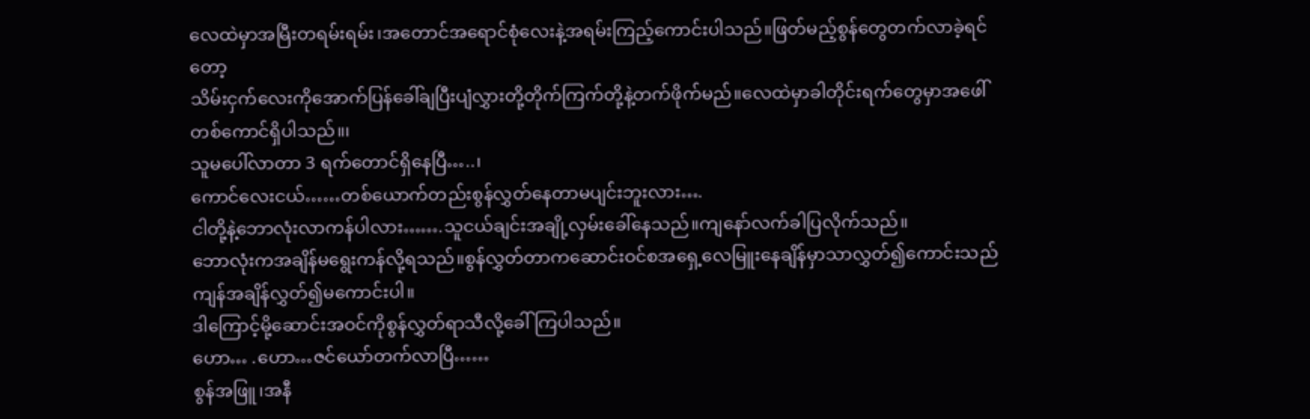လေထဲမှာအမြီးတရမ်းရမ်း၊အတောင်အရောင်စုံလေးနဲ့အရမ်းကြည့်ကောင်းပါသည်။ဖြတ်မည့်စွန်တွေတက်လာခဲ့ရင်တော့
သိမ်းငှက်လေးကိုအောက်ပြန်ခေါ်ချပြီးပျံလွှားတို့တိုက်ကြက်တို့နဲ့တက်ဖိုက်မည်။လေထဲမှာခါတိုင်းရက်တွေမှာအဖေါ်တစ်ကောင်ရှိပါသည်။၊
သူမပေါ်လာတာ 3 ရက်တောင်ရှိနေပြီ…..၊
ကောင်လေးငယ်……တစ်ယောက်တည်းစွန်လွှတ်နေတာမပျင်းဘူးလား….
ငါတို့နဲ့ဘောလုံးလာကန်ပါလား…….သူငယ်ချင်းအချို့လှမ်းခေါ်နေသည်။ကျနော်လက်ခါပြလိုက်သည်။
ဘောလုံးကအချိန်မရွေးကန်လို့ရသည်။စွန်လွှတ်တာကဆောင်းဝင်စအရှေ့လေမြူးနေချိန်မှာသာလွှတ်၍ကောင်းသည်
ကျန်အချိန်လွှတ်၍မကောင်းပါ။
ဒါကြောင့်မို့ဆောင်းအဝင်ကိုစွန်လွှတ်ရာသီလို့ခေါ်ကြပါသည်။
ဟော… .ဟော…ဇင်ယော်တက်လာပြီ……
စွန်အဖြူ၊အနီ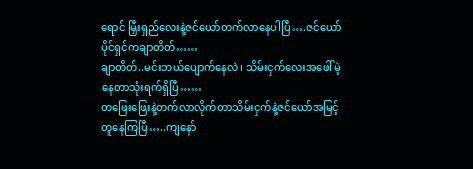ရောင် မြှီးရှည်လေးနဲ့ဇင်ယော်တက်လာနေပါပြီ….ဇင်ယော်ပိုင်ရှင်ကချာတိတ်……
ချာတိတ်..မင်းဘယ်ပျောက်နေလဲ၊ သိမ်းငှက်လေးအဖေါ်မဲ့နေတာသုံးရက်ရှိပြီ……
တဖြေးဖြေးနဲ့တက်လာလိုက်တာသိမ်းငှက်နဲ့ဇင်ယော်အမြင့်တူနေကြပြီ…..ကျနော်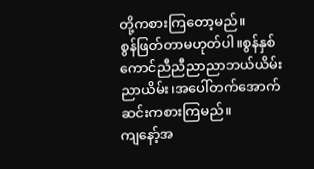တို့ကစားကြတော့မည်။
စွန်ဖြတ်တာမဟုတ်ပါ။စွန်နှစ်ကောင်ညီညီညာညာဘယ်ယိမ်းညာယိမ်း၊အပေါ်တက်အောက်ဆင်းကစားကြမည်။
ကျနော့်အ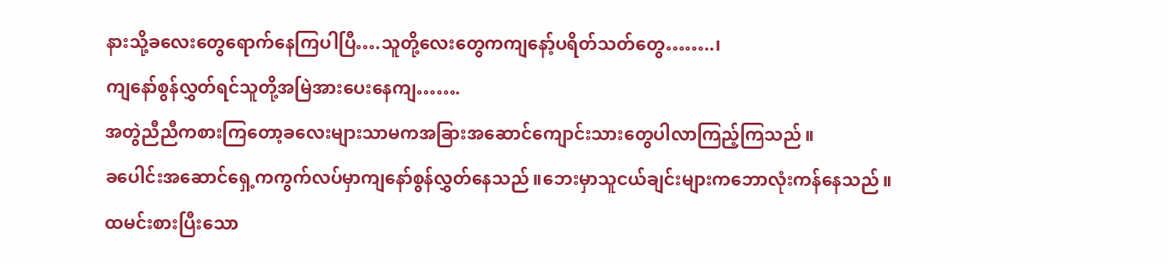နားသို့ခလေးတွေရောက်နေကြပါပြီ….သူတို့လေးတွေကကျနော့်ပရိတ်သတ်တွေ……..၊
ကျနော်စွန်လွှတ်ရင်သူတို့အမြဲအားပေးနေကျ…….
အတွဲညီညီကစားကြတော့ခလေးများသာမကအခြားအဆောင်ကျောင်းသားတွေပါလာကြည့်ကြသည်။
ခပေါင်းအဆောင်ရှေ့ကကွက်လပ်မှာကျနော်စွန်လွှတ်နေသည်။ဘေးမှာသူငယ်ချင်းများကဘောလုံးကန်နေသည်။
ထမင်းစားပြီးသော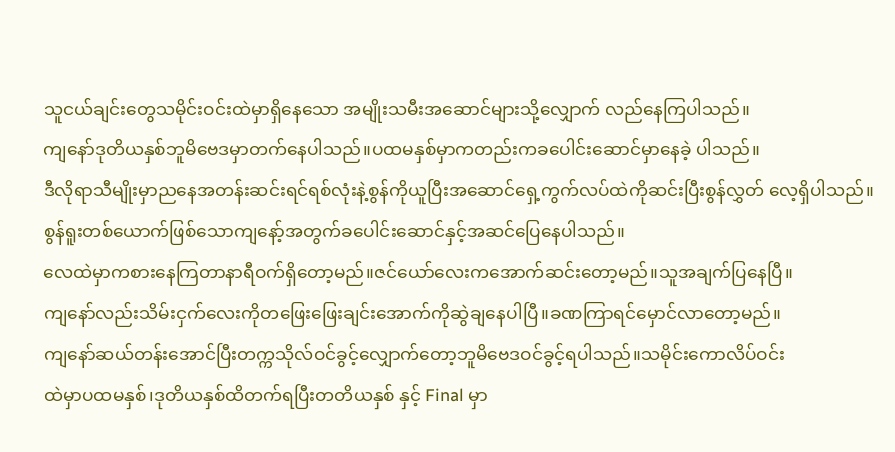သူငယ်ချင်းတွေသမိုင်းဝင်းထဲမှာရှိနေသော အမျိုးသမီးအဆောင်များသို့လျှောက် လည်နေကြပါသည်။
ကျနော်ဒုတိယနှစ်ဘူမိဗေဒမှာတက်နေပါသည်။ပထမနှစ်မှာကတည်းကခပေါင်းဆောင်မှာနေခဲ့ ပါသည်။
ဒီလိုရာသီမျိုးမှာညနေအတန်းဆင်းရင်ရစ်လုံးနဲ့စွန်ကိုယူပြီးအဆောင်ရှေ့ကွက်လပ်ထဲကိုဆင်းပြီးစွန်လွှတ် လေ့ရှိပါသည်။
စွန်ရူးတစ်ယောက်ဖြစ်သောကျနော့်အတွက်ခပေါင်းဆောင်နှင့်အဆင်ပြေနေပါသည်။
လေထဲမှာကစားနေကြတာနာရီဝက်ရှိတော့မည်။ဇင်ယော်လေးကအောက်ဆင်းတော့မည်။သူအချက်ပြနေပြီ။
ကျနော်လည်းသိမ်းငှက်လေးကိုတဖြေးဖြေးချင်းအောက်ကိုဆွဲချနေပါပြီ။ခဏကြာရင်မှောင်လာတော့မည်။
ကျနော်ဆယ်တန်းအောင်ပြီးတက္ကသိုလ်ဝင်ခွင့်လျှောက်တော့ဘူမိဗေဒဝင်ခွင့်ရပါသည်။သမိုင်းကောလိပ်ဝင်း
ထဲမှာပထမနှစ်၊ဒုတိယနှစ်ထိတက်ရပြီးတတိယနှစ် နှင့် Final မှာ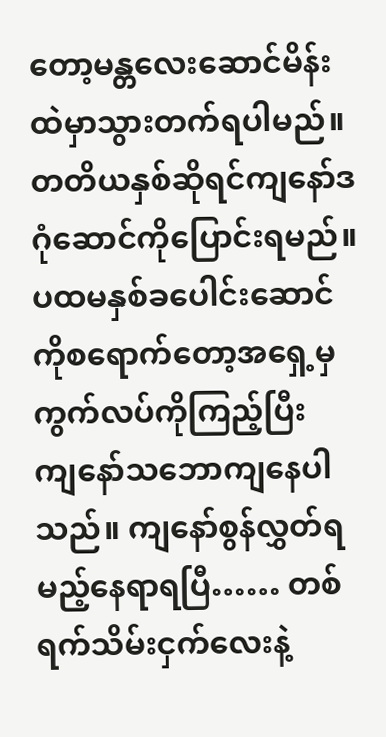တော့မန္တလေးဆောင်မိန်းထဲမှာသွားတက်ရပါမည်။
တတိယနှစ်ဆိုရင်ကျနော်ဒဂုံဆောင်ကိုပြောင်းရမည်။ ပထမနှစ်ခပေါင်းဆောင်ကိုစရောက်တော့အရှေ့မှကွက်လပ်ကိုကြည့်ပြီး
ကျနော်သဘောကျနေပါသည်။ ကျနော်စွန်လွှတ်ရမည့်နေရာရပြီ…… တစ်ရက်သိမ်းငှက်လေးနဲ့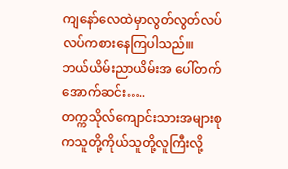ကျနော်လေထဲမှာလွတ်လွတ်လပ်လပ်ကစားနေကြပါသည်။၊
ဘယ်ယိမ်းညာယိမ်းအ ပေါ်တက်အောက်ဆင်း…..
တက္ကသိုလ်ကျောင်းသားအများစုကသူတို့ကိုယ်သူတို့လူကြီးလို့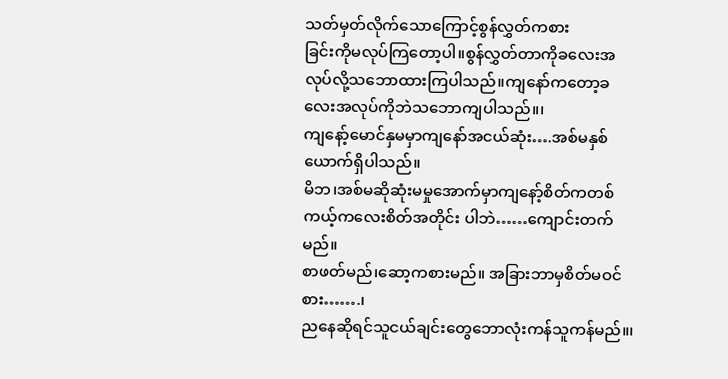သတ်မှတ်လိုက်သောကြောင့်စွန်လွှတ်ကစား
ခြင်းကိုမလုပ်ကြတော့ပါ။စွန်လွှတ်တာကိုခလေးအလုပ်လို့သဘောထားကြပါသည်။ကျနော်ကတော့ခလေးအလုပ်ကိုဘဲသဘောကျပါသည်။၊
ကျနော့်မောင်နှမမှာကျနော်အငယ်ဆုံး….အစ်မနှစ်ယောက်ရှိပါသည်။
မိဘ၊အစ်မဆိုဆုံးမမှုအောက်မှာကျနော့်စိတ်ကတစ်ကယ့်ကလေးစိတ်အတိုင်း ပါဘဲ……ကျောင်းတက်မည်။
စာဖတ်မည်၊ဆော့ကစားမည်။ အခြားဘာမှစိတ်မဝင်စား…….၊
ညနေဆိုရင်သူငယ်ချင်းတွေဘောလုံးကန်သူကန်မည်။၊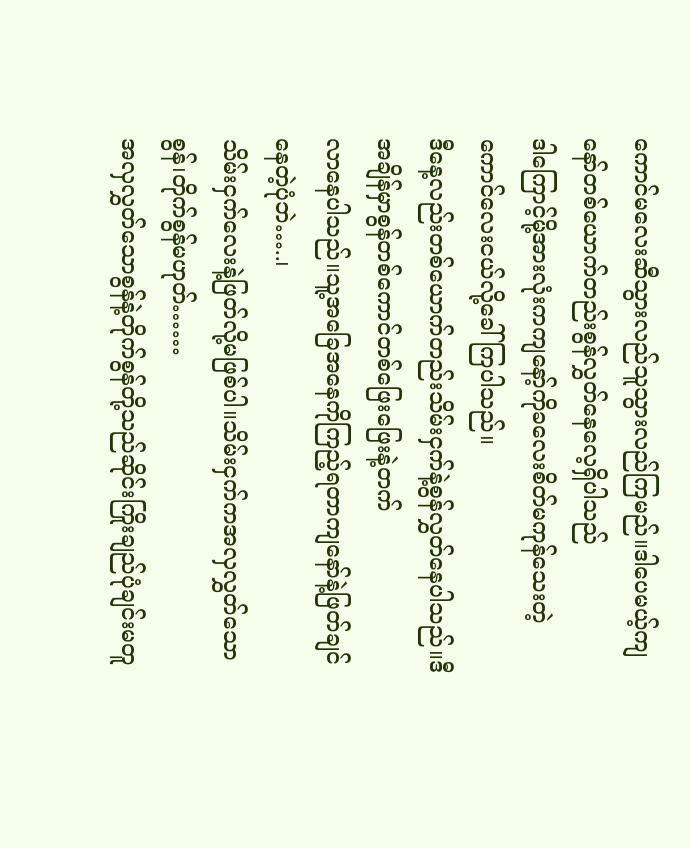ကောင်မလေးဆီသွားလည်သူသွားလည်ကြမည်။ဒါပေမယ့်ကျနော်တစ်ယောက်တည်းစွန်လွှတ်နေလေ့ရှိပါသည်
ဒါကြောင့်မို့အားလုံးကကျနော့်ကိုခလေးစိတ်မကုန်သေးတဲ့ကောင်လေးငယ်လို့ခေါ်ကြပါသည်။
ဒီနေ့လည်းတစ်ယောက်တည်းသိမ်းငှက်နဲ့စွန်လွှတ်နေပါသည်။ဒီအချိန်မှာစွန်တစ်ကောင်တစ်ဖြေးဖြေးနဲ့တက်
လာနေပါသည်။သူ့အခြေအနေကိုကြည့်ရတာကျနော်နဲ့ဖြတ်ချင်နေတဲ့ပုံဘဲ…..၊
သိမ်းငှက်လေးနဲ့ဖြတ်လို့မဖြစ်ပါ။သိမ်းငှက်ကအလှလွှတ်သောစွန်၊တိုက်စွန်မဟုတ်……
အလှလွှတ်သောစွန်နဲ့တိုက်စွန်တို့သည်ဆိုင်းကြိုးချည်ပုံချင်းမတူ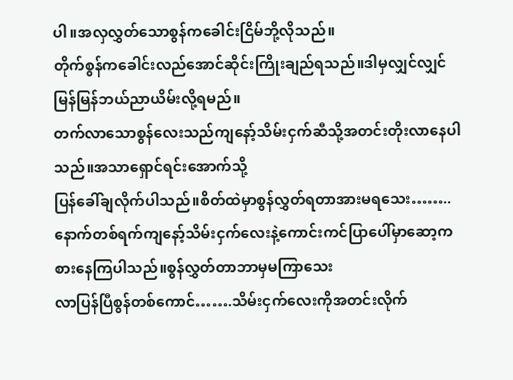ပါ။အလှလွှတ်သောစွန်ကခေါင်းငြိမ်ဘို့လိုသည်။
တိုက်စွန်ကခေါင်းလည်အောင်ဆိုင်းကြိုးချည်ရသည်။ဒါမှလျှင်လျှင်မြန်မြန်ဘယ်ညာယိမ်းလို့ရမည်။
တက်လာသောစွန်လေးသည်ကျနော့်သိမ်းငှက်ဆီသို့အတင်းတိုးလာနေပါသည်။အသာရှောင်ရင်းအောက်သို့
ပြန်ခေါ်ချလိုက်ပါသည်။စိတ်ထဲမှာစွန်လွှတ်ရတာအားမရသေး……..
နောက်တစ်ရက်ကျနော့်သိမ်းငှက်လေးနဲ့ကောင်းကင်ပြာပေါ်မှာဆော့ကစားနေကြပါသည်။စွန်လွှတ်တာဘာမှမကြာသေး
လာပြန်ပြီစွန်တစ်ကောင်…….သိမ်းငှက်လေးကိုအတင်းလိုက်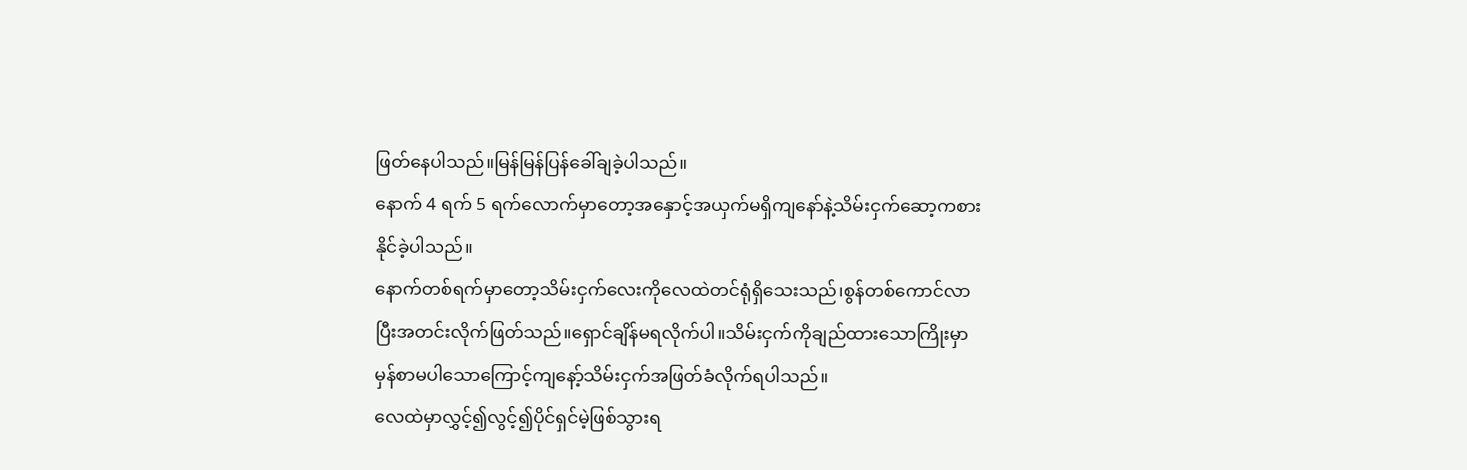ဖြတ်နေပါသည်။မြန်မြန်ပြန်ခေါ်ချခဲ့ပါသည်။
နောက် 4 ရက် 5 ရက်လောက်မှာတော့အနှောင့်အယှက်မရှိကျနော်နဲ့သိမ်းငှက်ဆော့ကစားနိုင်ခဲ့ပါသည်။
နောက်တစ်ရက်မှာတော့သိမ်းငှက်လေးကိုလေထဲတင်ရုံရှိသေးသည်၊စွန်တစ်ကောင်လာပြီးအတင်းလိုက်ဖြတ်သည်။ရှောင်ချိန်မရလိုက်ပါ။သိမ်းငှက်ကိုချည်ထားသောကြိုးမှာမှန်စာမပါသောကြောင့်ကျနော့်သိမ်းငှက်အဖြတ်ခံလိုက်ရပါသည်။
လေထဲမှာလွှင့်၍လွင့်၍ပိုင်ရှင်မဲ့ဖြစ်သွားရ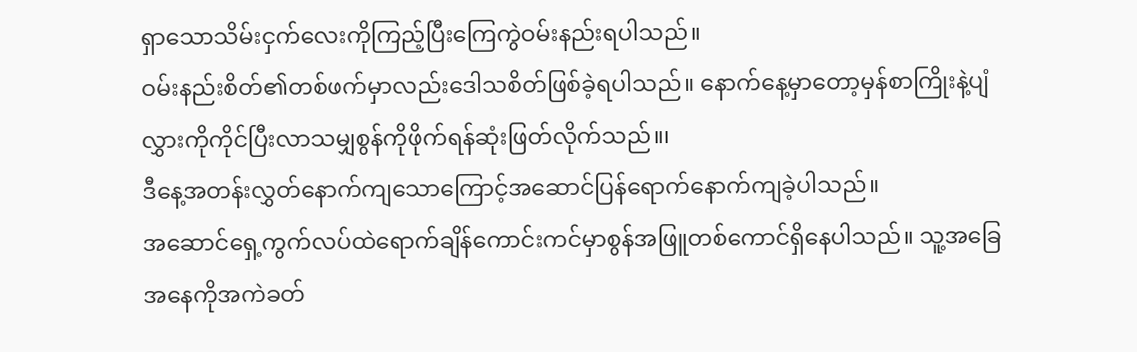ရှာသောသိမ်းငှက်လေးကိုကြည့်ပြီးကြေကွဲဝမ်းနည်းရပါသည်။
ဝမ်းနည်းစိတ်၏တစ်ဖက်မှာလည်းဒေါသစိတ်ဖြစ်ခဲ့ရပါသည်။ နောက်နေ့မှာတော့မှန်စာကြိုးနဲ့ပျံလွှားကိုကိုင်ပြီးလာသမျှစွန်ကိုဖိုက်ရန်ဆုံးဖြတ်လိုက်သည်။၊
ဒီနေ့အတန်းလွှတ်နောက်ကျသောကြောင့်အဆောင်ပြန်ရောက်နောက်ကျခဲ့ပါသည်။
အဆောင်ရှေ့ကွက်လပ်ထဲရောက်ချိန်ကောင်းကင်မှာစွန်အဖြူတစ်ကောင်ရှိနေပါသည်။ သူ့အခြေအနေကိုအကဲခတ်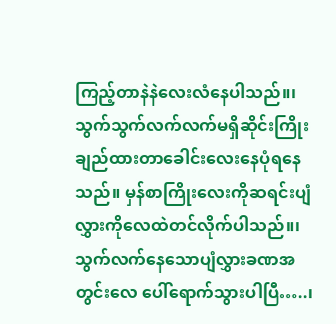ကြည့်တာနဲနဲလေးလံနေပါသည်။၊
သွက်သွက်လက်လက်မရှိဆိုင်းကြိုးချည်ထားတာခေါင်းလေးနေပုံရနေသည်။ မှန်စာကြိုးလေးကိုဆရင်းပျံလွှားကိုလေထဲတင်လိုက်ပါသည်။၊
သွက်လက်နေသောပျံလွှားခဏအတွင်းလေ ပေါ်ရောက်သွားပါပြီ…..၊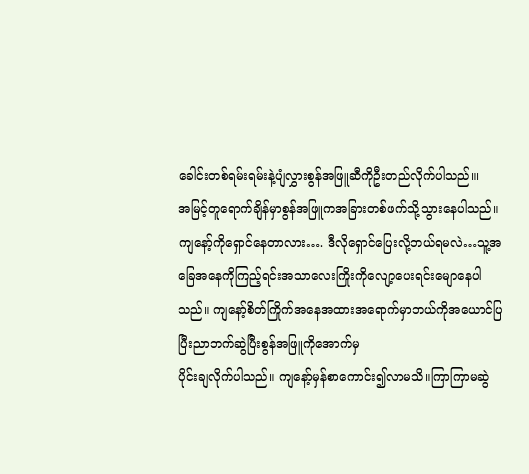ခေါင်းတစ်ရမ်းရမ်းနဲ့ပျံလွှားစွန်အဖြူဆီကိုဦးတည်လိုက်ပါသည်။၊
အမြင့်တူရောက်ချိန်မှာစွန်အဖြူကအခြားတစ်ဖက်သို့သွားနေပါသည်။
ကျနော့်ကိုရှောင်နေတာလား…. ဒီလိုရှောင်ပြေးလို့ဘယ်ရမလဲ…သူ့အခြေအနေကိုကြည့်ရင်းအသာလေးကြိုးကိုလျော့ပေးရင်းမျောနေပါသည်။ ကျနော့်စိတ်ကြိုက်အနေအထားအရောက်မှာဘယ်ကိုအယောင်ပြပြီးညာဘက်ဆွဲပြီးစွန်အဖြူကိုအောက်မှ
ပိုင်းချလိုက်ပါသည်။ ကျနော့်မှန်စာကောင်း၍လာမသိ။ကြာကြာမဆွဲ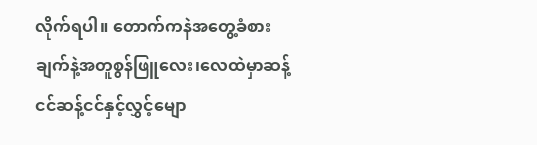လိုက်ရပါ။ တောက်ကနဲအတွေ့ခံစားချက်နဲ့အတူစွန်ဖြူလေး၊လေထဲမှာဆန့်ငင်ဆန့်ငင်နှင့်လွှင့်မျော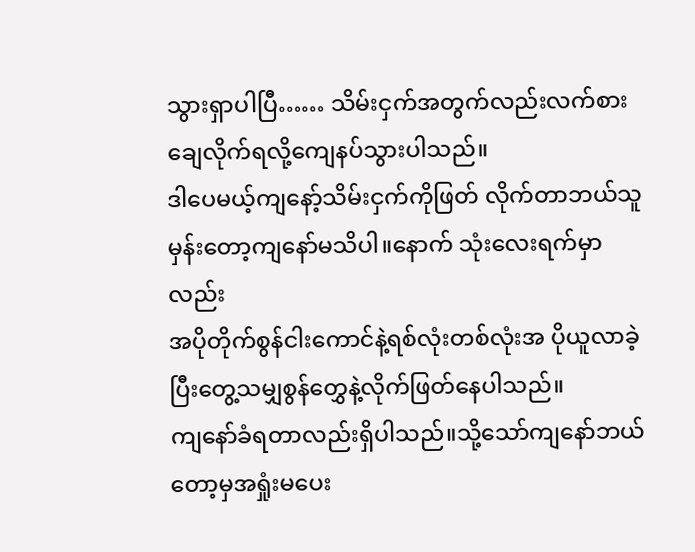သွားရှာပါပြီ…… သိမ်းငှက်အတွက်လည်းလက်စားချေလိုက်ရလို့ကျေနပ်သွားပါသည်။
ဒါပေမယ့်ကျနော့်သိမ်းငှက်ကိုဖြတ် လိုက်တာဘယ်သူမှန်းတော့ကျနော်မသိပါ။နောက် သုံးလေးရက်မှာလည်း
အပိုတိုက်စွန်ငါးကောင်နဲ့ရစ်လုံးတစ်လုံးအ ပိုယူလာခဲ့ပြီးတွေ့သမျှစွန်တွှေနဲ့လိုက်ဖြတ်နေပါသည်။
ကျနော်ခံရတာလည်းရှိပါသည်။သို့သော်ကျနော်ဘယ်တော့မှအရှုံးမပေး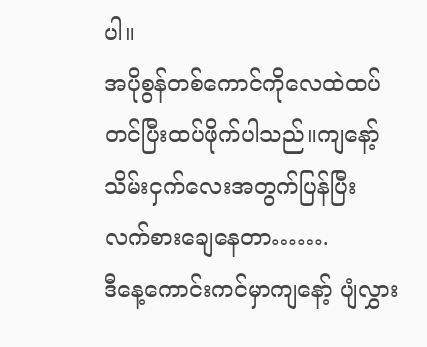ပါ။
အပိုစွန်တစ်ကောင်ကိုလေထဲထပ်တင်ပြီးထပ်ဖိုက်ပါသည်။ကျနော့်သိမ်းငှက်လေးအတွက်ပြန်ပြီးလက်စားချေနေတာ…….
ဒီနေ့ကောင်းကင်မှာကျနော့် ပျံလွှား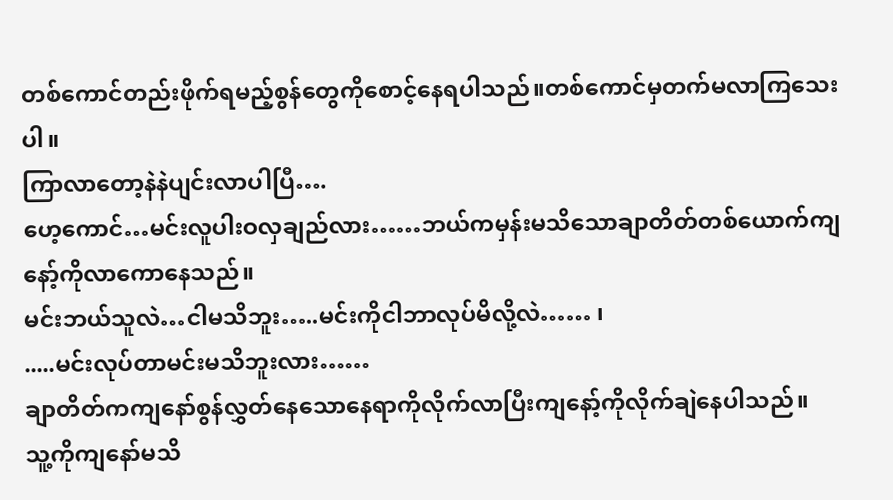တစ်ကောင်တည်းဖိုက်ရမည့်စွန်တွေကိုစောင့်နေရပါသည်။တစ်ကောင်မှတက်မလာကြသေးပါ။
ကြာလာတော့နဲနဲပျင်းလာပါပြီ….
ဟေ့ကောင်…မင်းလူပါးဝလှချည်လား……ဘယ်ကမှန်းမသိသောချာတိတ်တစ်ယောက်ကျနော့်ကိုလာကောနေသည်။
မင်းဘယ်သူလဲ…ငါမသိဘူး…..မင်းကိုငါဘာလုပ်မိလို့လဲ…… ၊
.....မင်းလုပ်တာမင်းမသိဘူးလား……
ချာတိတ်ကကျနော်စွန်လွှတ်နေသောနေရာကိုလိုက်လာပြီးကျနော့်ကိုလိုက်ချဲနေပါသည်။
သူ့ကိုကျနော်မသိ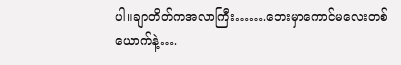ပါ။ချာတိတ်ကအလာကြီး…….ဘေးမှာကောင်မလေးတစ်ယောက်နဲ့….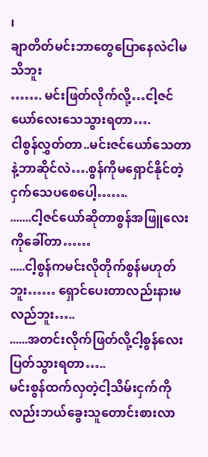၊
ချာတိတ်မင်းဘာတွေပြောနေလဲငါမသိဘူး
……. မင်းဖြတ်လိုက်လို့…ငါ့ဇင်ယော်လေးသေသွားရတာ….
ငါစွန်လွှတ်တာ..မင်းဇင်ယော်သေတာနဲ့ဘာဆိုင်လဲ….စွန်ကိုမရှောင်နိုင်တဲ့ငှက်သေပစေပေါ့…….
.......ငါ့ဇင်ယော်ဆိုတာစွန်အဖြူလေးကိုခေါ်တာ……
.....ငါ့စွန်ကမင်းလိုတိုက်စွန်မဟုတ်ဘူး…… ရှောင်ပေးတာလည်းနားမလည်ဘူး…..
......အတင်းလိုက်ဖြတ်လို့ငါ့စွန်လေးပြတ်သွားရတာ…..
မင်းစွန်ထက်လှတဲ့ငါ့သိမ်းငှက်ကိုလည်းဘယ်ခွေးသူတောင်းစားလာ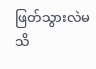ဖြတ်သွားလဲမသိ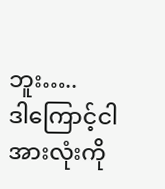ဘူး…..
ဒါကြောင့်ငါအားလုံးကို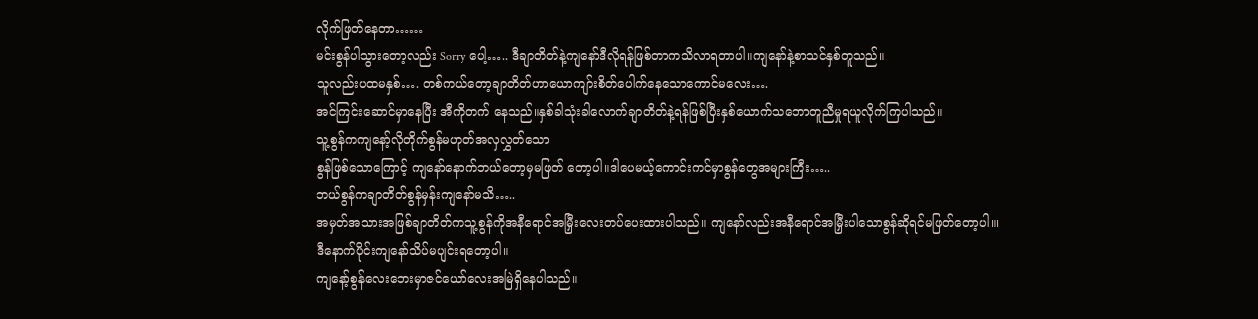လိုက်ဖြတ်နေတာ……
မင်းစွန်ပါသွားတော့လည်း Sorry ပေါ့….. ဒီချာတိတ်နဲ့ကျနော်ဒီလိုရန်ဖြစ်တာကသိလာရတာပါ။ကျနော်နဲ့စာသင်နှစ်တူသည်။
သူလည်းပထမနှစ်…. တစ်ကယ်တော့ချာတိတ်ဟာယောကျာ်းစိတ်ပေါက်နေသောကောင်မလေး….
အင်ကြင်းဆောင်မှာနေပြီး အီကိုတက် နေသည်။နှစ်ခါသုံးခါလောက်ချာတိတ်နဲ့ရန်ဖြစ်ပြီးနှစ်ယောက်သဘောတူညီမှုရယူလိုက်ကြပါသည်။
သူ့စွန်ကကျနော့်လိုတိုက်စွန်မဟုတ်အလှလွှတ်သော
စွန်ဖြစ်သောကြောင့် ကျနော်နောက်ဘယ်တော့မှမဖြတ် တော့ပါ။ဒါပေမယ့်ကောင်းကင်မှာစွန်တွေအများကြီး…..
ဘယ်စွန်ကချာတိတ်စွန်မှန်းကျနော်မသိ…..
အမှတ်အသားအဖြစ်ချာတိတ်ကသူ့စွန်ကိုအနီရောင်အမြှီးလေးတပ်ပေးထားပါသည်။ ကျနော်လည်းအနီရောင်အမြှီးပါသောစွန်ဆိုရင်မဖြတ်တော့ပါ။၊
ဒီနောက်ပိုင်းကျနော်သိပ်မပျင်းရတော့ပါ။
ကျနော့်စွန်လေးဘေးမှာဇင်ယော်လေးအမြဲရှိနေပါသည်။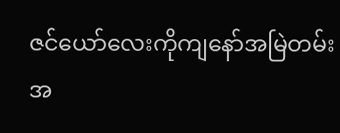ဇင်ယော်လေးကိုကျနော်အမြဲတမ်းအ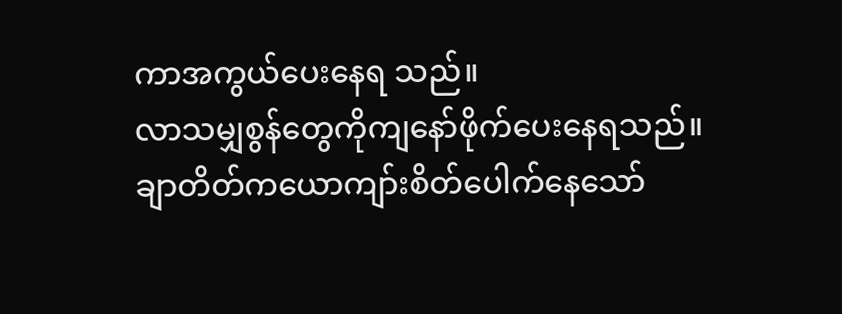ကာအကွယ်ပေးနေရ သည်။
လာသမျှစွန်တွေကိုကျနော်ဖိုက်ပေးနေရသည်။ချာတိတ်ကယောကျာ်းစိတ်ပေါက်နေသော်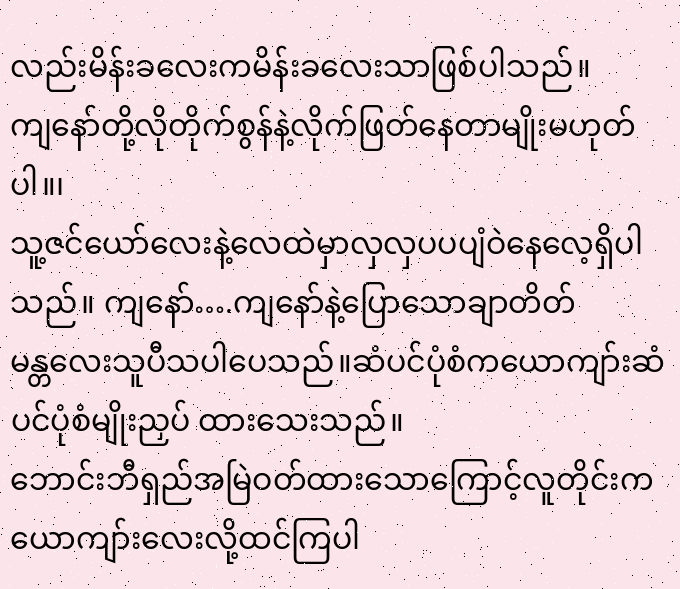လည်းမိန်းခလေးကမိန်းခလေးသာဖြစ်ပါသည်။
ကျနော်တို့လိုတိုက်စွန်နဲ့လိုက်ဖြတ်နေတာမျိုးမဟုတ်ပါ။၊
သူ့ဇင်ယော်လေးနဲ့လေထဲမှာလှလှပပပျံဝဲနေလေ့ရှိပါသည်။ ကျနော်….ကျနော်နဲ့ပြောသောချာတိတ်
မန္တလေးသူပီသပါပေသည်။ဆံပင်ပုံစံကယောကျာ်းဆံပင်ပုံစံမျိုးညှပ် ထားသေးသည်။
ဘောင်းဘီရှည်အမြဲဝတ်ထားသောကြောင့်လူတိုင်းကယောကျာ်းလေးလို့ထင်ကြပါ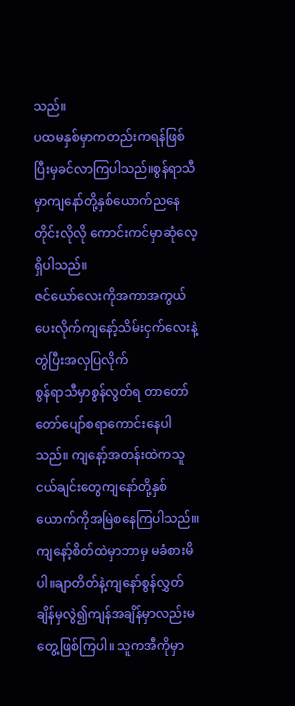သည်။
ပထမနှစ်မှာကတည်းကရန်ဖြစ်ပြီးမှခင်လာကြပါသည်။စွန်ရာသီ မှာကျနော်တို့နှစ်ယောက်ညနေတိုင်းလိုလို ကောင်းကင်မှာဆုံလေ့ရှိပါသည်။
ဇင်ယော်လေးကိုအကာအကွယ်ပေးလိုက်ကျနော့်သိမ်းငှက်လေးနဲ့တွဲပြီးအလှပြလိုက်
စွန်ရာသီမှာစွန်လွတ်ရ တာတော်တော်ပျော်စရာကောင်းနေပါသည်။ ကျနော့်အတန်းထဲကသူငယ်ချင်းတွေကျနော်တို့နှစ်ယောက်ကိုအမြဲစနေကြပါသည်။၊
ကျနော့်စိတ်ထဲမှာဘာမှ မခံစားမိပါ။ချာတိတ်နဲ့ကျနော်စွန်လွှတ်ချိန်မှလွဲ၍ကျန်အချိန်မှာလည်းမတွေ့ဖြစ်ကြပါ။ သူကအီကိုမှာ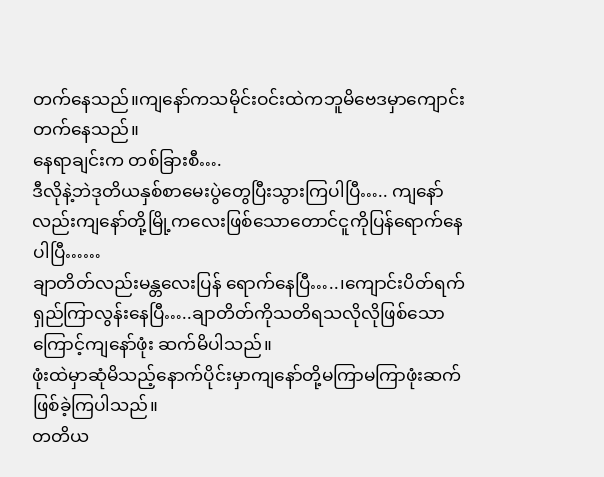တက်နေသည်။ကျနော်ကသမိုင်းဝင်းထဲကဘူမိဗေဒမှာကျောင်းတက်နေသည်။
နေရာချင်းက တစ်ခြားစီ….
ဒီလိုနဲ့ဘဲဒုတိယနှစ်စာမေးပွဲတွေပြီးသွားကြပါပြီ….. ကျနော်လည်းကျနော်တို့မြို့ကလေးဖြစ်သောတောင်ငူကိုပြန်ရောက်နေပါပြီ……
ချာတိတ်လည်းမန္တလေးပြန် ရောက်နေပြီ…..၊ကျောင်းပိတ်ရက်ရှည်ကြာလွန်းနေပြီ…..ချာတိတ်ကိုသတိရသလိုလိုဖြစ်သောကြောင့်ကျနော်ဖုံး ဆက်မိပါသည်။
ဖုံးထဲမှာဆုံမိသည့်နောက်ပိုင်းမှာကျနော်တို့မကြာမကြာဖုံးဆက်ဖြစ်ခဲ့ကြပါသည်။
တတိယ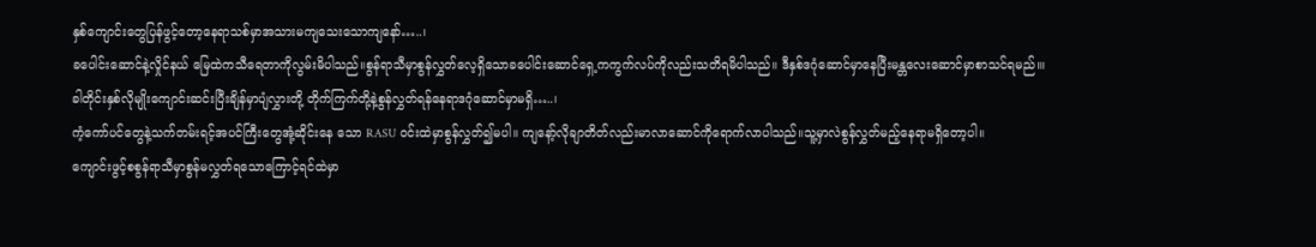နှစ်ကျောင်းတွေပြန်ဖွင့်တော့နေရာသစ်မှာအသားမကျသေးသောကျနော်…..၊
ခပေါင်းဆောင်နဲ့လှိုင်နယ် မြေထဲကသီရေတာကိုလွမ်းမိပါသည်။စွန်ရာသီမှာစွန်လွှတ်လေ့ရှိသောခပေါင်းဆောင်ရှေ့ကကွက်လပ်ကိုလည်းသတိရမိပါသည်။ ဒီနှစ်ဒဂုံဆောင်မှာနေပြီးမန္တလေးဆောင်မှာစာသင်ရမည်။၊
ခါတိုင်းနှစ်လိုမျိုးကျောင်းဆင်းပြီးချိန်မှာပျံလွှားတို့ တိုက်ကြက်တို့နဲ့စွန်လွှတ်ရန်နေရာဒဂုံဆောင်မှာမရှိ…..၊
ကံ့ကော်ပင်တွေနဲ့သက်တမ်းရင့်အပင်ကြီးတွေအုံ့ဆိုင်းနေ သော RASU ဝင်းထဲမှာစွန်လွှတ်၍မပါ။ ကျနော့်လိုချာတိတ်လည်းမာလာဆောင်ကိုရောက်လာပါသည်။သူ့မှာလဲစွန်လွှတ်မည့်နေရာမရှိတော့ပါ။
ကျောင်းဖွင့်စစွန်ရာသီမှာစွန်မလွှတ်ရသောကြောင့်ရင်ထဲမှာ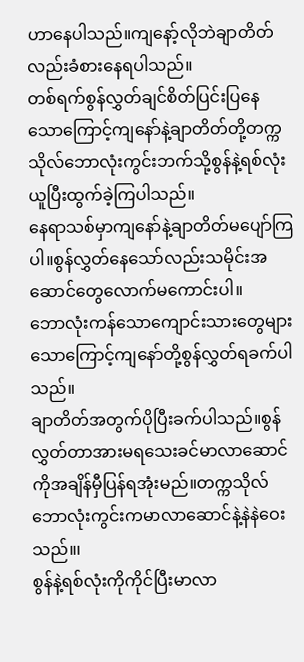ဟာနေပါသည်။ကျနော့်လိုဘဲချာတိတ်လည်းခံစားနေရပါသည်။
တစ်ရက်စွန်လွှတ်ချင်စိတ်ပြင်းပြနေသောကြောင့်ကျနော်နဲ့ချာတိတ်တို့တက္ကသိုလ်ဘောလုံးကွင်းဘက်သို့စွန်နဲ့ရစ်လုံးယူပြီးထွက်ခဲ့ကြပါသည်။
နေရာသစ်မှာကျနော်နဲ့ချာတိတ်မပျော်ကြပါ။စွန်လွှတ်နေသော်လည်းသမိုင်းအဆောင်တွေလောက်မကောင်းပါ။
ဘောလုံးကန်သောကျောင်းသားတွေများသောကြောင့်ကျနော်တို့စွန်လွှတ်ရခက်ပါသည်။
ချာတိတ်အတွက်ပိုပြီးခက်ပါသည်။စွန်လွှတ်တာအားမရသေးခင်မာလာဆောင်ကိုအချိန်မှီပြန်ရအုံးမည်။တက္ကသိုလ်ဘောလုံးကွင်းကမာလာဆောင်နဲ့နဲနဲဝေးသည်။၊
စွန်နဲ့ရစ်လုံးကိုကိုင်ပြီးမာလာ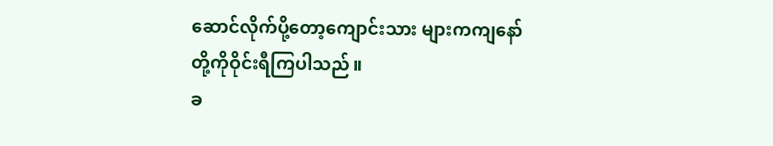ဆောင်လိုက်ပို့တော့ကျောင်းသား များကကျနော်တို့ကိုဝိုင်းရီကြပါသည်။
ခ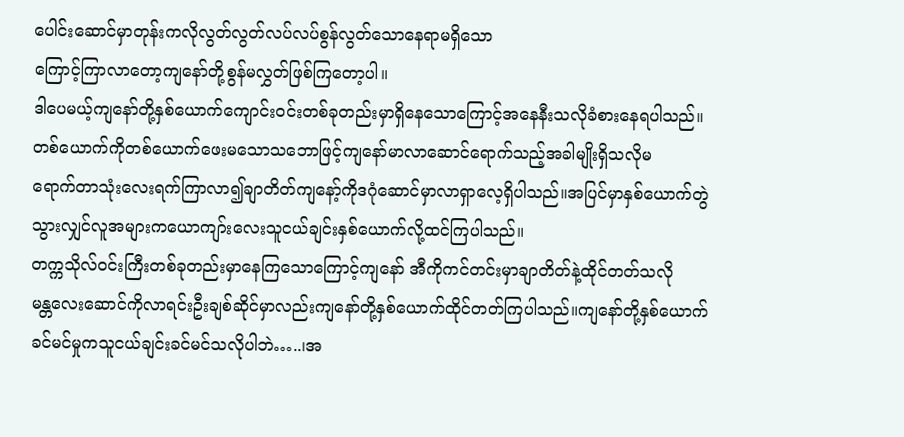ပေါင်းဆောင်မှာတုန်းကလိုလွတ်လွတ်လပ်လပ်စွန်လွတ်သောနေရာမရှိသော
ကြောင့်ကြာလာတော့ကျနော်တို့စွန်မလွှတ်ဖြစ်ကြတော့ပါ။
ဒါပေမယ့်ကျနော်တို့နှစ်ယောက်ကျောင်းဝင်းတစ်ခုတည်းမှာရှိနေသောကြောင့်အနေနီးသလိုခံစားနေရပါသည်။
တစ်ယောက်ကိုတစ်ယောက်ဖေးမသောသဘောဖြင့်ကျနော်မာလာဆောင်ရောက်သည့်အခါမျိုးရှိသလိုမ
ရောက်တာသုံးလေးရက်ကြာလာ၍ချာတိတ်ကျနော့်ကိုဒဂုံဆောင်မှာလာရှာလေ့ရှိပါသည်။အပြင်မှာနှစ်ယောက်တွဲသွားလျှင်လူအများကယောကျာ်းလေးသူငယ်ချင်းနှစ်ယောက်လို့ထင်ကြပါသည်။
တက္ကသိုလ်ဝင်းကြီးတစ်ခုတည်းမှာနေကြသောကြောင့်ကျနော် အီကိုကင်တင်းမှာချာတိတ်နဲ့ထိုင်တတ်သလို
မန္တလေးဆောင်ကိုလာရင်းဦးချစ်ဆိုင်မှာလည်းကျနော်တို့နှစ်ယောက်ထိုင်တတ်ကြပါသည်။ကျနော်တို့နှစ်ယောက်ခင်မင်မှုကသူငယ်ချင်းခင်မင်သလိုပါဘဲ…..၊အ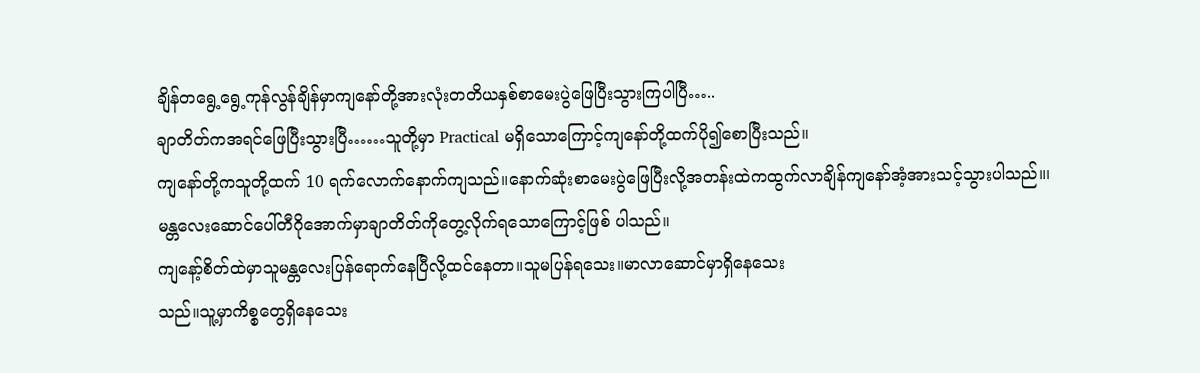ချိန်တရွေ့ရွေ့ကုန်လွန်ချိန်မှာကျနော်တို့အားလုံးတတိယနှစ်စာမေးပွဲဖြေပြီးသွားကြပါပြီ…..
ချာတိတ်ကအရင်ဖြေပြီးသွားပြီ……သူတို့မှာ Practical မရှိသောကြောင့်ကျနော်တို့ထက်ပို၍စောပြီးသည်။
ကျနော်တို့ကသူတို့ထက် 10 ရက်လောက်နောက်ကျသည်။နောက်ဆုံးစာမေးပွဲဖြေပြီးလို့အတန်းထဲကထွက်လာချိန်ကျနော်အံ့အားသင့်သွားပါသည်။၊
မန္တလေးဆောင်ပေါ်တီဂိုအောက်မှာချာတိတ်ကိုတွေ့လိုက်ရသောကြောင့်ဖြစ် ပါသည်။
ကျနော့်စိတ်ထဲမှာသူမန္တလေးပြန်ရောက်နေပြီလို့ထင်နေတာ။သူမပြန်ရသေး။မာလာဆောင်မှာရှိနေသေး
သည်။သူ့မှာကိစ္စတွေရှိနေသေး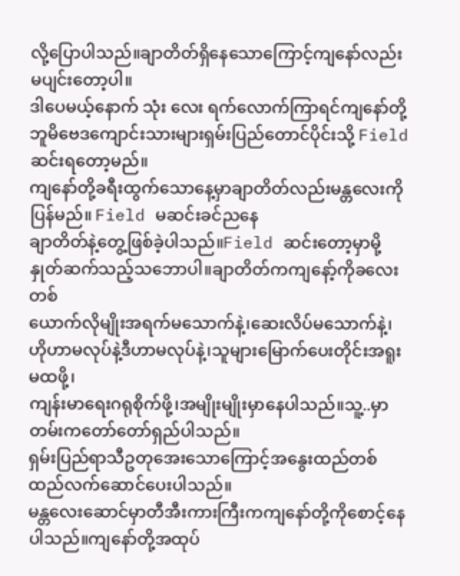လို့ပြောပါသည်။ချာတိတ်ရှိနေသောကြောင့်ကျနော်လည်းမပျင်းတော့ပါ။
ဒါပေမယ့်နောက် သုံး လေး ရက်လောက်ကြာရင်ကျနော်တို့ဘူမိဗေဒကျောင်းသားများရှမ်းပြည်တောင်ပိုင်းသို့ Field ဆင်းရတော့မည်။
ကျနော်တို့ခရီးထွက်သောနေ့မှာချာတိတ်လည်းမန္တလေးကိုပြန်မည်။ Field မဆင်းခင်ညနေ
ချာတိတ်နဲ့တွေ့ဖြစ်ခဲ့ပါသည်။Field ဆင်းတော့မှာမို့နှုတ်ဆက်သည့်သဘောပါ။ချာတိတ်ကကျနော့်ကိုခလေးတစ်
ယောက်လိုမျိုးအရက်မသောက်နဲ့၊ဆေးလိပ်မသောက်နဲ့၊ဟိုဟာမလုပ်နဲ့ဒီဟာမလုပ်နဲ့၊သူများမြောက်ပေးတိုင်းအရူးမထဖို့၊
ကျန်းမာရေးဂရုစိုက်ဖို့၊အမျိုးမျိုးမှာနေပါသည်။သူ့..မှာတမ်းကတော်တော်ရှည်ပါသည်။
ရှမ်းပြည်ရာသီဥတုအေးသောကြောင့်အနွေးထည်တစ်ထည်လက်ဆောင်ပေးပါသည်။
မန္တလေးဆောင်မှာတီအီးကားကြီးကကျနော်တို့ကိုစောင့်နေပါသည်။ကျနော်တို့အထုပ်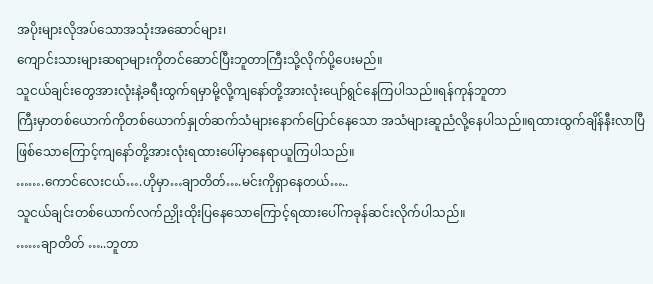အပိုးများလိုအပ်သောအသုံးအဆောင်များ၊
ကျောင်းသားများဆရာများကိုတင်ဆောင်ပြီးဘူတာကြီးသို့လိုက်ပို့ပေးမည်။
သူငယ်ချင်းတွေအားလုံးနဲ့ခရီးထွက်ရမှာမို့လို့ကျနော်တို့အားလုံးပျော်ရွင်နေကြပါသည်။ရန်ကုန်ဘူတာ
ကြီးမှာတစ်ယောက်ကိုတစ်ယောက်နှုတ်ဆက်သံများနောက်ပြောင်နေသော အသံများဆူညံလို့နေပါသည်။ရထားထွက်ချိန်နီးလာပြီဖြစ်သောကြောင့်ကျနော်တို့အားလုံးရထားပေါ်မှာနေရာယူကြပါသည်။
…….ကောင်လေးငယ်….ဟိုမှာ…ချာတိတ်….မင်းကိုရှာနေတယ်…..
သူငယ်ချင်းတစ်ယောက်လက်ညှိုးထိုးပြနေသောကြောင့်ရထားပေါ်ကခုန်ဆင်းလိုက်ပါသည်။
……ချာတိတ် …..ဘူတာ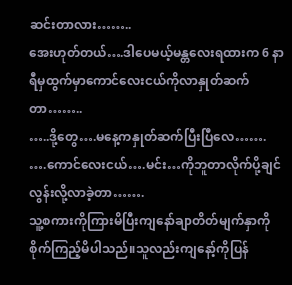ဆင်းတာလား……..
အေးဟုတ်တယ်….ဒါပေမယ့်မန္တလေးရထားက 6 နာရီမှထွက်မှာကောင်လေးငယ်ကိုလာနှုတ်ဆက်တာ……..
…..ဒို့တွေ….မနေ့ကနှုတ်ဆက်ပြီးပြီလေ…….
….ကောင်လေးငယ်….မင်း…ကိုဘူတာလိုက်ပို့ချင်လွန်းလို့လာခဲ့တာ…….
သူ့စကားကိုကြားမိပြီးကျနော်ချာတိတ်မျက်နှာကိုစိုက်ကြည့်မိပါသည်။သူလည်းကျနော့်ကိုပြန်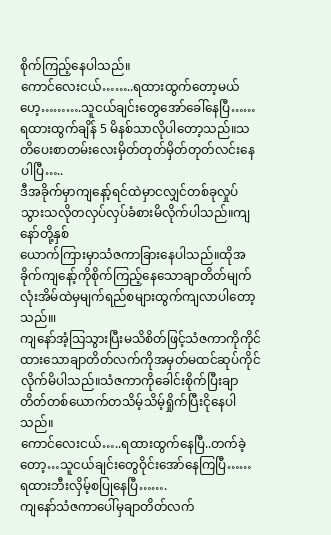စိုက်ကြည့်နေပါသည်။
ကောင်လေးငယ်……..ရထားထွက်တော့မယ်ဟေ့……….သူငယ်ချင်းတွေအော်ခေါ်နေပြီ……
ရထားထွက်ချိန် 5 မိနစ်သာလိုပါတော့သည်။သတိပေးစာတမ်းလေးမှိတ်တုတ်မှိတ်တုတ်လင်းနေပါပြီ…..
ဒီအခိုက်မှာကျနော့်ရင်ထဲမှာငလျှင်တစ်ခုလှုပ်သွားသလိုတလှပ်လှပ်ခံစားမိလိုက်ပါသည်။ကျနော်တို့နှစ်
ယောက်ကြားမှာသံဇကာခြားနေပါသည်။ထိုအခိုက်ကျနော့်ကိုစိုက်ကြည့်နေသောချာတိတ်မျက်လုံးအိမ်ထဲမှမျက်ရည်စများထွက်ကျလာပါတော့သည်။၊
ကျနော်အံ့သြသွားပြီးမသိစိတ်ဖြင့်သံဇကာကိုကိုင်ထားသောချာတိတ်လက်ကိုအမှတ်မထင်ဆုပ်ကိုင်လိုက်မိပါသည်။သံဇကာကိုခေါင်းစိုက်ပြီးချာတိတ်တစ်ယောက်တသိမ့်သိမ့်ရှိုက်ပြီးငိုနေပါသည်။
ကောင်လေးငယ်…..ရထားထွက်နေပြီ..တက်ခဲ့တော့…သူငယ်ချင်းတွေဝိုင်းအော်နေကြပြီ……
ရထားဘီးလှိမ့်စပြုနေပြီ…….
ကျနော်သံဇကာပေါ်မှချာတိတ်လက်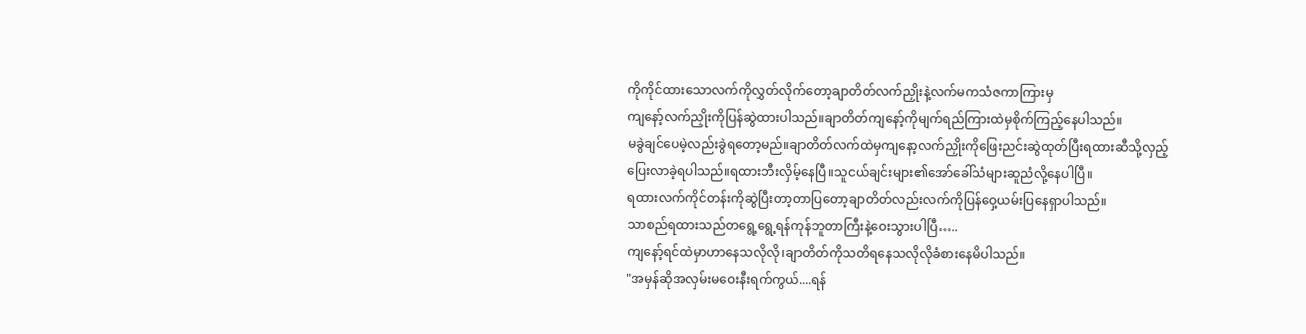ကိုကိုင်ထားသောလက်ကိုလွှတ်လိုက်တော့ချာတိတ်လက်ညှိုးနဲ့လက်မကသံဇကာကြားမှ
ကျနော့်လက်ညှိုးကိုပြန်ဆွဲထားပါသည်။ချာတိတ်ကျနော့်ကိုမျက်ရည်ကြားထဲမှစိုက်ကြည့်နေပါသည်။
မခွဲချင်ပေမဲ့လည်းခွဲရတော့မည်။ချာတိတ်လက်ထဲမှကျနော့လက်ညှိုးကိုဖြေးညင်းဆွဲထုတ်ပြီးရထားဆီသို့လှည့်
ပြေးလာခဲ့ရပါသည်။ရထားဘီးလှိမ့်နေပြီ။သူငယ်ချင်းများ၏အော်ခေါ်သံများဆူညံလို့နေပါပြီ။
ရထားလက်ကိုင်တန်းကိုဆွဲပြီးတာ့တာပြတော့ချာတိတ်လည်းလက်ကိုပြန်ဝှေ့ယမ်းပြနေရှာပါသည်။
သာစည်ရထားသည်တရွေ့ရွေ့ရန်ကုန်ဘူတာကြီးနဲ့ဝေးသွားပါပြီ…..
ကျနော့်ရင်ထဲမှာဟာနေသလိုလို၊ချာတိတ်ကိုသတိရနေသလိုလိုခံစားနေမိပါသည်။
"အမှန်ဆိုအလှမ်းမဝေးနီးရက်ကွယ်....ရန်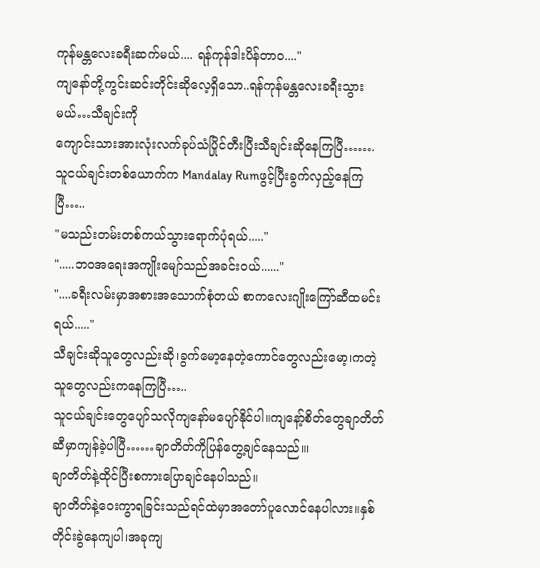ကုန်မန္တလေးခရီးဆက်မယ်.... ရန်ကုန်ဒါးပိန်တာဝ...."
ကျနော်တို့ကွင်းဆင်းတိုင်းဆိုလေ့ရှိသော..ရန်ကုန်မန္တလေးခရီးသွားမယ်…သီချင်းကို
ကျောင်းသားအားလုံးလက်ခုပ်သံပြိုင်တီးပြီးသီချင်းဆိုနေကြပြီ…….
သူငယ်ချင်းတစ်ယောက်က Mandalay Rumဖွင့်ပြီးခွက်လှည့်နေကြပြီ…..
"မသည်းတမ်းတစ်ကယ်သွားရောက်ပုံရယ်....."
".....ဘဝအရေးအကျိုးမျော်သည်အခင်းဝယ်......"
"....ခရီးလမ်းမှာအစားအသောက်စုံတယ် စာကလေးဂျိုးကြော်ဆီထမင်းရယ်....."
သီချင်းဆိုသူတွေလည်းဆို၊ခွက်မော့နေတဲ့ကောင်တွေလည်းမော့၊ကတဲ့သူတွေလည်းကနေကြပြီ…..
သူငယ်ချင်းတွေပျော်သလိုကျနော်မပျော်နိုင်ပါ။ကျနော့်စိတ်တွေချာတိတ်ဆီမှာကျန်ခဲ့ပါပြီ……ချာတိတ်ကိုပြန်တွေ့ချင်နေသည်။၊
ချာတိတ်နဲ့ထိုင်ပြီးစကားပြောချင်နေပါသည်။
ချာတိတ်နဲ့ဝေးကွာရခြင်းသည်ရင်ထဲမှာအတော်ပူလောင်နေပါလား။နှစ်တိုင်းခွဲနေကျပါ၊အခုကျ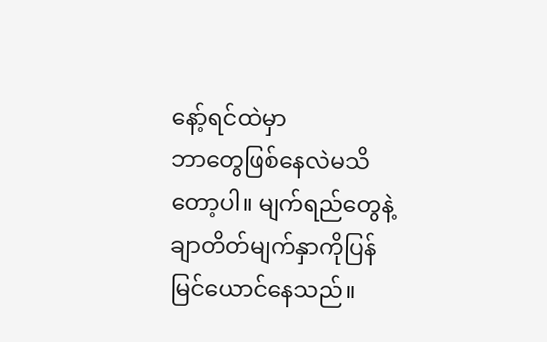နော့်ရင်ထဲမှာ
ဘာတွေဖြစ်နေလဲမသိတော့ပါ။ မျက်ရည်တွေနဲ့ချာတိတ်မျက်နှာကိုပြန်မြင်ယောင်နေသည်။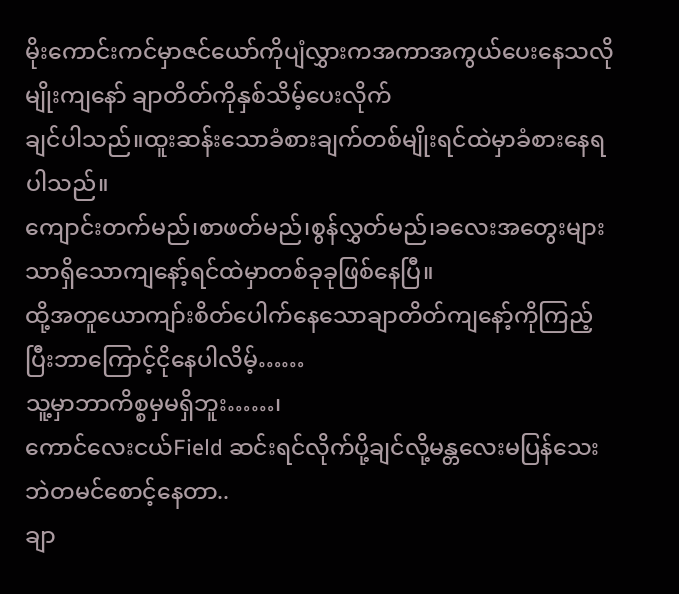မိုးကောင်းကင်မှာဇင်ယော်ကိုပျံလွှားကအကာအကွယ်ပေးနေသလိုမျိုးကျနော် ချာတိတ်ကိုနှစ်သိမ့်ပေးလိုက်
ချင်ပါသည်။ထူးဆန်းသောခံစားချက်တစ်မျိုးရင်ထဲမှာခံစားနေရပါသည်။
ကျောင်းတက်မည်၊စာဖတ်မည်၊စွန်လွှတ်မည်၊ခလေးအတွေးများသာရှိသောကျနော့်ရင်ထဲမှာတစ်ခုခုဖြစ်နေပြီ။
ထို့အတူယောကျာ်းစိတ်ပေါက်နေသောချာတိတ်ကျနော့်ကိုကြည့်ပြီးဘာကြောင့်ငိုနေပါလိမ့်……
သူ့မှာဘာကိစ္စမှမရှိဘူး……၊
ကောင်လေးငယ်Field ဆင်းရင်လိုက်ပို့ချင်လို့မန္တလေးမပြန်သေးဘဲတမင်စောင့်နေတာ..
ချာ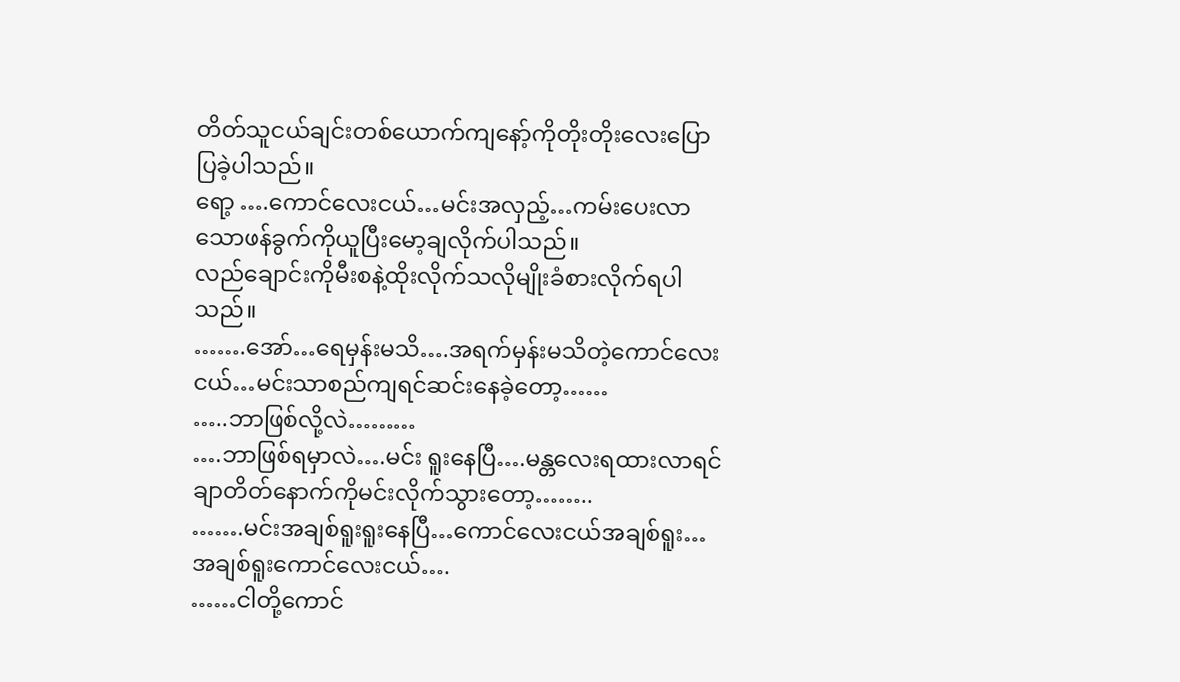တိတ်သူငယ်ချင်းတစ်ယောက်ကျနော့်ကိုတိုးတိုးလေးပြောပြခဲ့ပါသည်။
ရော့ ….ကောင်လေးငယ်…မင်းအလှည့်…ကမ်းပေးလာသောဖန်ခွက်ကိုယူပြီးမော့ချလိုက်ပါသည်။
လည်ချောင်းကိုမီးစနဲ့ထိုးလိုက်သလိုမျိုးခံစားလိုက်ရပါသည်။
…….အော်…ရေမှန်းမသိ….အရက်မှန်းမသိတဲ့ကောင်လေးငယ်…မင်းသာစည်ကျရင်ဆင်းနေခဲ့တော့……
…..ဘာဖြစ်လို့လဲ………
….ဘာဖြစ်ရမှာလဲ….မင်း ရူးနေပြီ….မန္တလေးရထားလာရင်ချာတိတ်နောက်ကိုမင်းလိုက်သွားတော့……..
…….မင်းအချစ်ရူးရူးနေပြီ…ကောင်လေးငယ်အချစ်ရူး…အချစ်ရူးကောင်လေးငယ်….
……ငါတို့ကောင်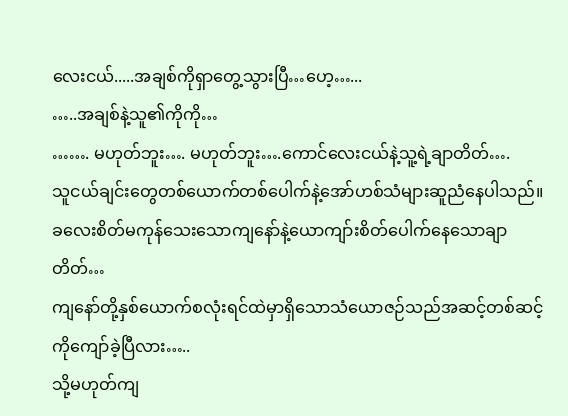လေးငယ်.....အချစ်ကိုရှာတွေ့သွားပြီ…ဟေ့…...
…..အချစ်နဲ့သူ၏ကိုကို…
……. မဟုတ်ဘူး…. မဟုတ်ဘူး….ကောင်လေးငယ်နဲ့သူ့ရဲ့ချာတိတ်….
သူငယ်ချင်းတွေတစ်ယောက်တစ်ပေါက်နဲ့အော်ဟစ်သံများဆူညံနေပါသည်။
ခလေးစိတ်မကုန်သေးသောကျနော်နဲ့ယောကျာ်းစိတ်ပေါက်နေသောချာတိတ်…
ကျနော်တို့နှစ်ယောက်စလုံးရင်ထဲမှာရှိသောသံယောဇဉ်သည်အဆင့်တစ်ဆင့်ကိုကျော်ခဲ့ပြီလား…..
သို့မဟုတ်ကျ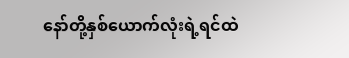နော်တို့နှစ်ယောက်လုံးရဲ့ရင်ထဲ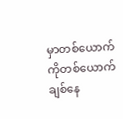မှာတစ်ယောက်ကိုတစ်ယောက်ချစ်နေ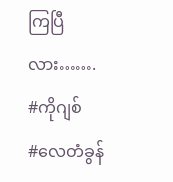ကြပြီလား…….
#ကိုဂျစ်
#လေတံခွန်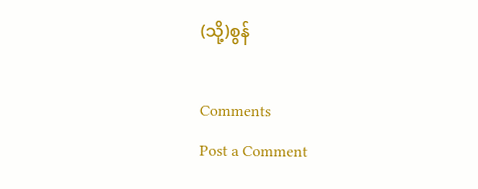(သို့)စွန်

Comments
Post a Comment